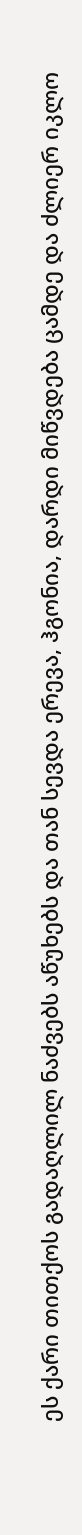ეს ქარი თითქოს გადაღლილ ნაძვებს აწუხებს და თან სევდა ერევა, ჰგონია, დარდი მიწვდება ცამდე და ძლიერ იკლო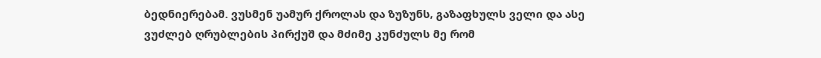ბედნიერებამ. ვუსმენ უამურ ქროლას და ზუზუნს, გაზაფხულს ველი და ასე ვუძლებ ღრუბლების პირქუშ და მძიმე კუნძულს მე რომ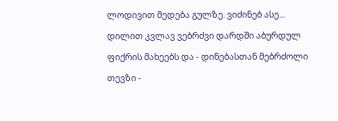ლოდივით მედება გულზე. ვიძინებ ასე... დილით კვლავ ვებრძვი დარდში აბურდულ ფიქრის მახეებს და - დინებასთან მებრძოლი თევზი -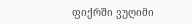ფიქრში ვუღიმი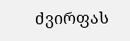ძვირფას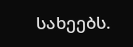სახეებს.